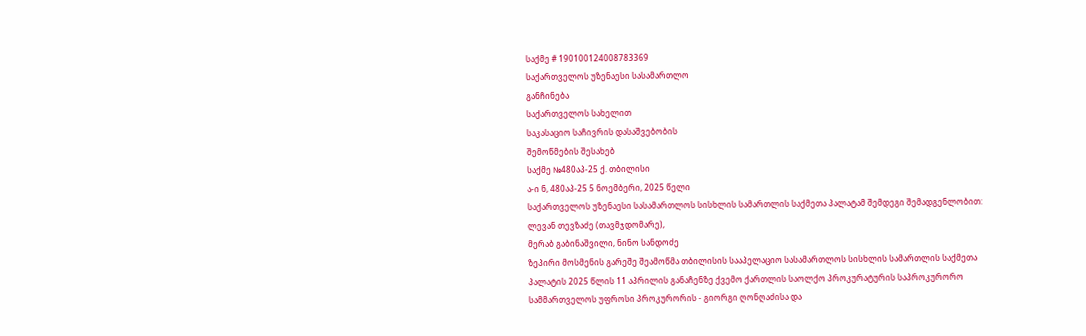საქმე # 190100124008783369
საქართველოს უზენაესი სასამართლო
განჩინება
საქართველოს სახელით
საკასაციო საჩივრის დასაშვებობის
შემოწმების შესახებ
საქმე №480აპ-25 ქ. თბილისი
ა-ი ნ, 480აპ-25 5 ნოემბერი, 2025 წელი
საქართველოს უზენაესი სასამართლოს სისხლის სამართლის საქმეთა პალატამ შემდეგი შემადგენლობით:
ლევან თევზაძე (თავმჯდომარე),
მერაბ გაბინაშვილი, ნინო სანდოძე
ზეპირი მოსმენის გარეშე შეამოწმა თბილისის სააპელაციო სასამართლოს სისხლის სამართლის საქმეთა პალატის 2025 წლის 11 აპრილის განაჩენზე ქვემო ქართლის საოლქო პროკურატურის საპროკურორო სამმართველოს უფროსი პროკურორის - გიორგი ღონღაძისა და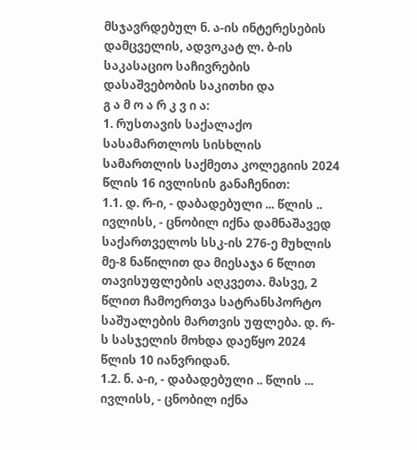მსჯავრდებულ ნ. ა-ის ინტერესების დამცველის, ადვოკატ ლ. ბ-ის საკასაციო საჩივრების დასაშვებობის საკითხი და
გ ა მ ო ა რ კ ვ ი ა:
1. რუსთავის საქალაქო სასამართლოს სისხლის სამართლის საქმეთა კოლეგიის 2024 წლის 16 ივლისის განაჩენით:
1.1. დ. რ-ი, - დაბადებული ... წლის .. ივლისს, - ცნობილ იქნა დამნაშავედ საქართველოს სსკ-ის 276-ე მუხლის მე-8 ნაწილით და მიესაჯა 6 წლით თავისუფლების აღკვეთა. მასვე, 2 წლით ჩამოერთვა სატრანსპორტო საშუალების მართვის უფლება. დ. რ-ს სასჯელის მოხდა დაეწყო 2024 წლის 10 იანვრიდან.
1.2. ნ. ა-ი, - დაბადებული .. წლის ... ივლისს, - ცნობილ იქნა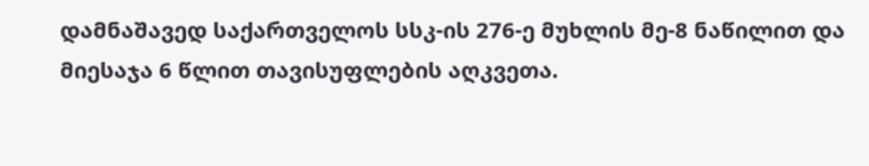დამნაშავედ საქართველოს სსკ-ის 276-ე მუხლის მე-8 ნაწილით და მიესაჯა 6 წლით თავისუფლების აღკვეთა.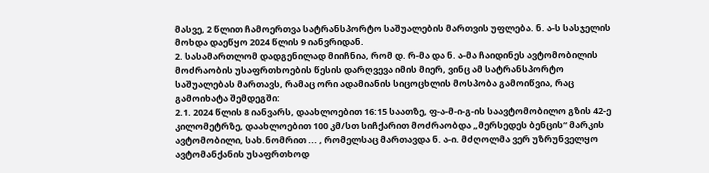მასვე, 2 წლით ჩამოერთვა სატრანსპორტო საშუალების მართვის უფლება. ნ. ა-ს სასჯელის მოხდა დაეწყო 2024 წლის 9 იანვრიდან.
2. სასამართლომ დადგენილად მიიჩნია, რომ დ. რ-მა და ნ. ა-მა ჩაიდინეს ავტომობილის მოძრაობის უსაფრთხოების წესის დარღვევა იმის მიერ, ვინც ამ სატრანსპორტო საშუალებას მართავს, რამაც ორი ადამიანის სიცოცხლის მოსპობა გამოიწვია, რაც გამოიხატა შემდეგში:
2.1. 2024 წლის 8 იანვარს, დაახლოებით 16:15 საათზე, ფ-ა-მ-ი-გ-ის საავტომობილო გზის 42-ე კილომეტრზე, დაახლოებით 100 კმ/სთ სიჩქარით მოძრაობდა „მერსედეს ბენცის“ მარკის ავტომობილი, სახ.ნომრით ... , რომელსაც მართავდა ნ. ა-ი. მძღოლმა ვერ უზრუნველყო ავტომანქანის უსაფრთხოდ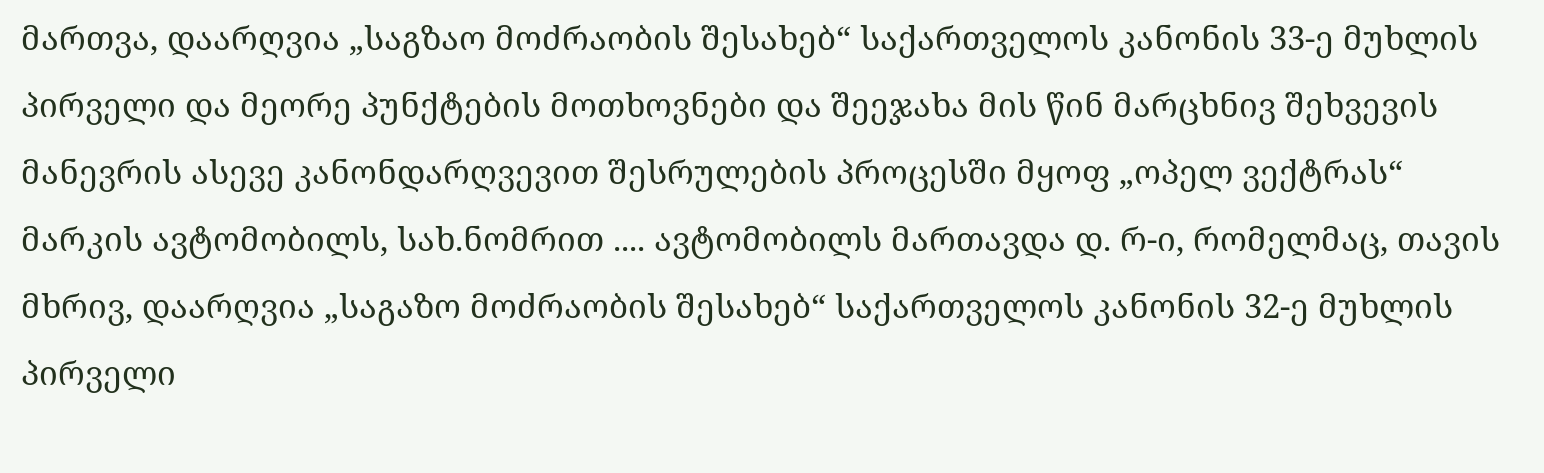მართვა, დაარღვია „საგზაო მოძრაობის შესახებ“ საქართველოს კანონის 33-ე მუხლის პირველი და მეორე პუნქტების მოთხოვნები და შეეჯახა მის წინ მარცხნივ შეხვევის მანევრის ასევე კანონდარღვევით შესრულების პროცესში მყოფ „ოპელ ვექტრას“ მარკის ავტომობილს, სახ.ნომრით .... ავტომობილს მართავდა დ. რ-ი, რომელმაც, თავის მხრივ, დაარღვია „საგაზო მოძრაობის შესახებ“ საქართველოს კანონის 32-ე მუხლის პირველი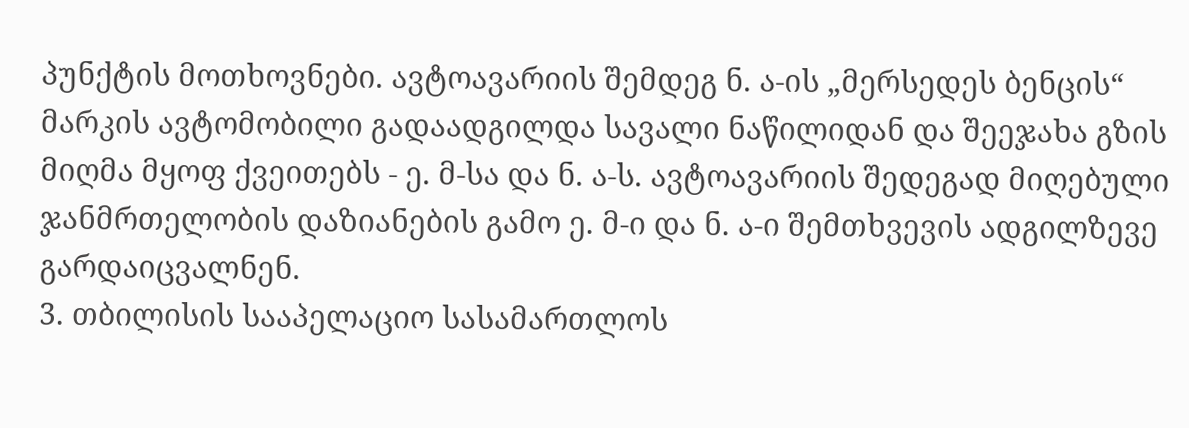პუნქტის მოთხოვნები. ავტოავარიის შემდეგ ნ. ა-ის „მერსედეს ბენცის“ მარკის ავტომობილი გადაადგილდა სავალი ნაწილიდან და შეეჯახა გზის მიღმა მყოფ ქვეითებს - ე. მ-სა და ნ. ა-ს. ავტოავარიის შედეგად მიღებული ჯანმრთელობის დაზიანების გამო ე. მ-ი და ნ. ა-ი შემთხვევის ადგილზევე გარდაიცვალნენ.
3. თბილისის სააპელაციო სასამართლოს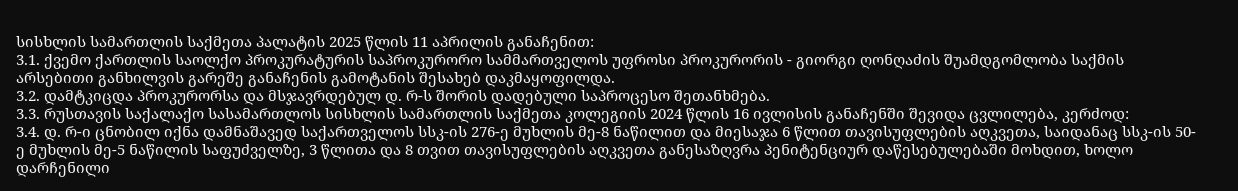სისხლის სამართლის საქმეთა პალატის 2025 წლის 11 აპრილის განაჩენით:
3.1. ქვემო ქართლის საოლქო პროკურატურის საპროკურორო სამმართველოს უფროსი პროკურორის - გიორგი ღონღაძის შუამდგომლობა საქმის არსებითი განხილვის გარეშე განაჩენის გამოტანის შესახებ დაკმაყოფილდა.
3.2. დამტკიცდა პროკურორსა და მსჯავრდებულ დ. რ-ს შორის დადებული საპროცესო შეთანხმება.
3.3. რუსთავის საქალაქო სასამართლოს სისხლის სამართლის საქმეთა კოლეგიის 2024 წლის 16 ივლისის განაჩენში შევიდა ცვლილება, კერძოდ:
3.4. დ. რ-ი ცნობილ იქნა დამნაშავედ საქართველოს სსკ-ის 276-ე მუხლის მე-8 ნაწილით და მიესაჯა 6 წლით თავისუფლების აღკვეთა, საიდანაც სსკ-ის 50-ე მუხლის მე-5 ნაწილის საფუძველზე, 3 წლითა და 8 თვით თავისუფლების აღკვეთა განესაზღვრა პენიტენციურ დაწესებულებაში მოხდით, ხოლო დარჩენილი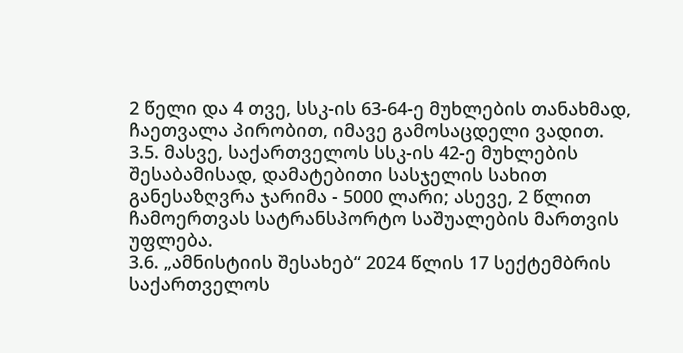2 წელი და 4 თვე, სსკ-ის 63-64-ე მუხლების თანახმად, ჩაეთვალა პირობით, იმავე გამოსაცდელი ვადით.
3.5. მასვე, საქართველოს სსკ-ის 42-ე მუხლების შესაბამისად, დამატებითი სასჯელის სახით განესაზღვრა ჯარიმა - 5000 ლარი; ასევე, 2 წლით ჩამოერთვას სატრანსპორტო საშუალების მართვის უფლება.
3.6. „ამნისტიის შესახებ“ 2024 წლის 17 სექტემბრის საქართველოს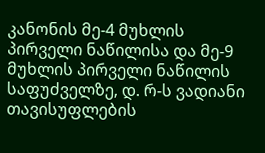კანონის მე-4 მუხლის პირველი ნაწილისა და მე-9 მუხლის პირველი ნაწილის საფუძველზე, დ. რ-ს ვადიანი თავისუფლების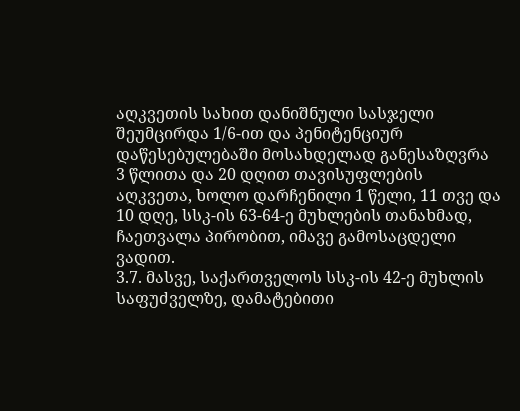აღკვეთის სახით დანიშნული სასჯელი შეუმცირდა 1/6-ით და პენიტენციურ დაწესებულებაში მოსახდელად განესაზღვრა 3 წლითა და 20 დღით თავისუფლების აღკვეთა, ხოლო დარჩენილი 1 წელი, 11 თვე და 10 დღე, სსკ-ის 63-64-ე მუხლების თანახმად, ჩაეთვალა პირობით, იმავე გამოსაცდელი ვადით.
3.7. მასვე, საქართველოს სსკ-ის 42-ე მუხლის საფუძველზე, დამატებითი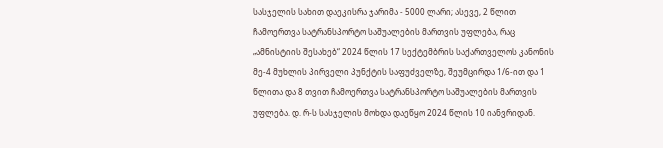სასჯელის სახით დაეკისრა ჯარიმა - 5000 ლარი; ასევე, 2 წლით ჩამოერთვა სატრანსპორტო საშუალების მართვის უფლება, რაც „ამნისტიის შესახებ“ 2024 წლის 17 სექტემბრის საქართველოს კანონის მე-4 მუხლის პირველი პუნქტის საფუძველზე, შეუმცირდა 1/6-ით და 1 წლითა და 8 თვით ჩამოერთვა სატრანსპორტო საშუალების მართვის უფლება. დ. რ-ს სასჯელის მოხდა დაეწყო 2024 წლის 10 იანვრიდან.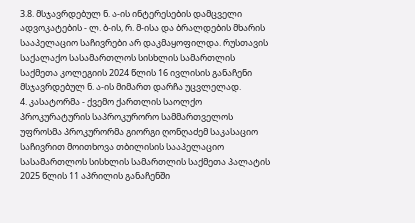3.8. მსჯავრდებულ ნ. ა-ის ინტერესების დამცველი ადვოკატების - ლ. ბ-ის, რ. მ-ისა და ბრალდების მხარის სააპელაციო საჩივრები არ დაკმაყოფილდა. რუსთავის საქალაქო სასამართლოს სისხლის სამართლის საქმეთა კოლეგიის 2024 წლის 16 ივლისის განაჩენი მსჯავრდებულ ნ. ა-ის მიმართ დარჩა უცვლელად.
4. კასატორმა - ქვემო ქართლის საოლქო პროკურატურის საპროკურორო სამმართველოს უფროსმა პროკურორმა გიორგი ღონღაძემ საკასაციო საჩივრით მოითხოვა თბილისის სააპელაციო სასამართლოს სისხლის სამართლის საქმეთა პალატის 2025 წლის 11 აპრილის განაჩენში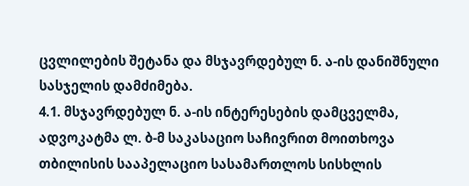ცვლილების შეტანა და მსჯავრდებულ ნ. ა-ის დანიშნული სასჯელის დამძიმება.
4.1. მსჯავრდებულ ნ. ა-ის ინტერესების დამცველმა, ადვოკატმა ლ. ბ-მ საკასაციო საჩივრით მოითხოვა თბილისის სააპელაციო სასამართლოს სისხლის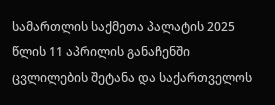სამართლის საქმეთა პალატის 2025 წლის 11 აპრილის განაჩენში ცვლილების შეტანა და საქართველოს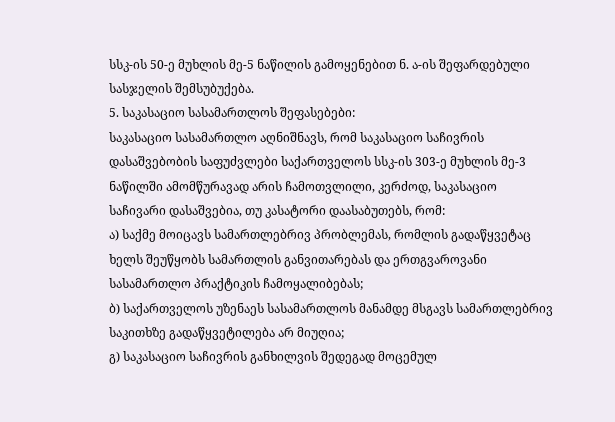სსკ-ის 50-ე მუხლის მე-5 ნაწილის გამოყენებით ნ. ა-ის შეფარდებული სასჯელის შემსუბუქება.
5. საკასაციო სასამართლოს შეფასებები:
საკასაციო სასამართლო აღნიშნავს, რომ საკასაციო საჩივრის დასაშვებობის საფუძვლები საქართველოს სსკ-ის 303-ე მუხლის მე-3 ნაწილში ამომწურავად არის ჩამოთვლილი, კერძოდ, საკასაციო საჩივარი დასაშვებია, თუ კასატორი დაასაბუთებს, რომ:
ა) საქმე მოიცავს სამართლებრივ პრობლემას, რომლის გადაწყვეტაც ხელს შეუწყობს სამართლის განვითარებას და ერთგვაროვანი სასამართლო პრაქტიკის ჩამოყალიბებას;
ბ) საქართველოს უზენაეს სასამართლოს მანამდე მსგავს სამართლებრივ საკითხზე გადაწყვეტილება არ მიუღია;
გ) საკასაციო საჩივრის განხილვის შედეგად მოცემულ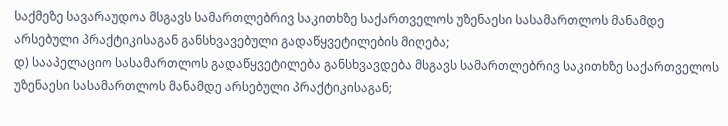საქმეზე სავარაუდოა მსგავს სამართლებრივ საკითხზე საქართველოს უზენაესი სასამართლოს მანამდე არსებული პრაქტიკისაგან განსხვავებული გადაწყვეტილების მიღება;
დ) სააპელაციო სასამართლოს გადაწყვეტილება განსხვავდება მსგავს სამართლებრივ საკითხზე საქართველოს უზენაესი სასამართლოს მანამდე არსებული პრაქტიკისაგან;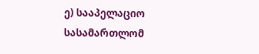ე) სააპელაციო სასამართლომ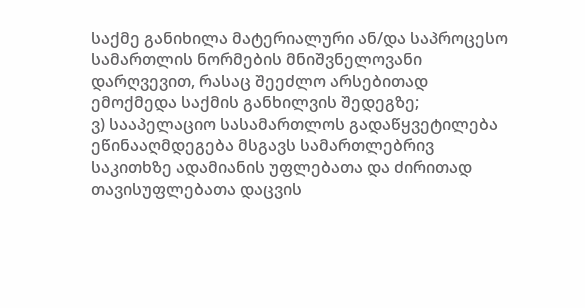საქმე განიხილა მატერიალური ან/და საპროცესო სამართლის ნორმების მნიშვნელოვანი დარღვევით, რასაც შეეძლო არსებითად ემოქმედა საქმის განხილვის შედეგზე;
ვ) სააპელაციო სასამართლოს გადაწყვეტილება ეწინააღმდეგება მსგავს სამართლებრივ საკითხზე ადამიანის უფლებათა და ძირითად თავისუფლებათა დაცვის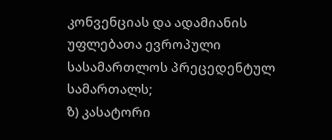კონვენციას და ადამიანის უფლებათა ევროპული სასამართლოს პრეცედენტულ სამართალს;
ზ) კასატორი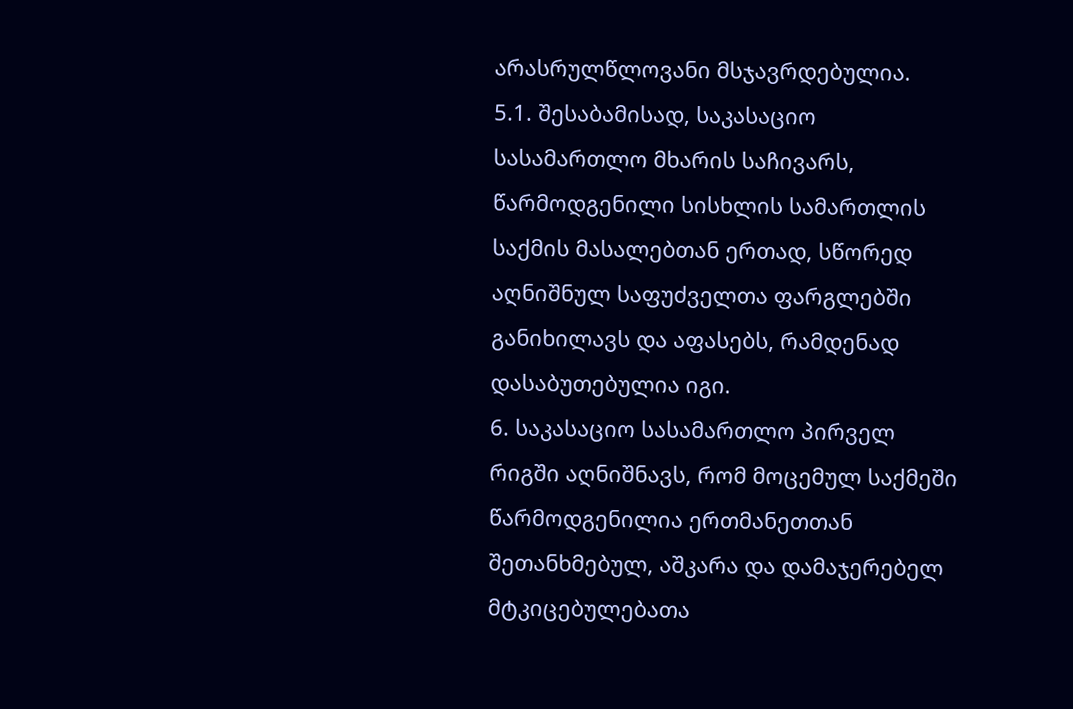არასრულწლოვანი მსჯავრდებულია.
5.1. შესაბამისად, საკასაციო სასამართლო მხარის საჩივარს, წარმოდგენილი სისხლის სამართლის საქმის მასალებთან ერთად, სწორედ აღნიშნულ საფუძველთა ფარგლებში განიხილავს და აფასებს, რამდენად დასაბუთებულია იგი.
6. საკასაციო სასამართლო პირველ რიგში აღნიშნავს, რომ მოცემულ საქმეში წარმოდგენილია ერთმანეთთან შეთანხმებულ, აშკარა და დამაჯერებელ მტკიცებულებათა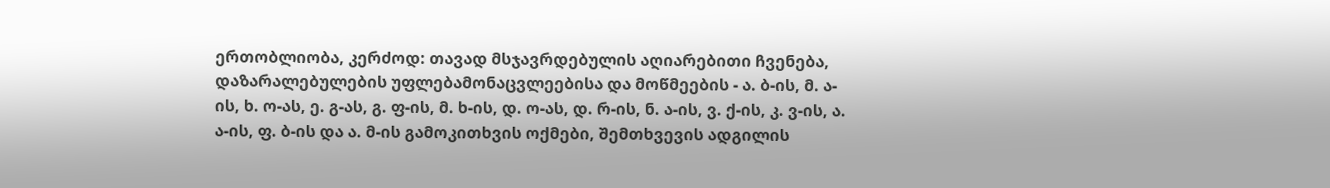ერთობლიობა, კერძოდ: თავად მსჯავრდებულის აღიარებითი ჩვენება, დაზარალებულების უფლებამონაცვლეებისა და მოწმეების - ა. ბ-ის, მ. ა-ის, ხ. ო-ას, ე. გ-ას, გ. ფ-ის, მ. ხ-ის, დ. ო-ას, დ. რ-ის, ნ. ა-ის, ვ. ქ-ის, კ. ვ-ის, ა. ა-ის, ფ. ბ-ის და ა. მ-ის გამოკითხვის ოქმები, შემთხვევის ადგილის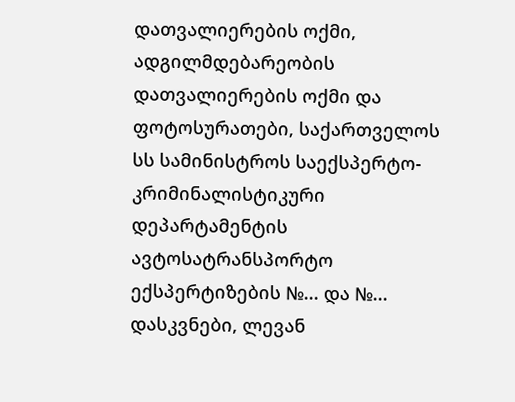დათვალიერების ოქმი, ადგილმდებარეობის დათვალიერების ოქმი და ფოტოსურათები, საქართველოს სს სამინისტროს საექსპერტო-კრიმინალისტიკური დეპარტამენტის ავტოსატრანსპორტო ექსპერტიზების №... და №... დასკვნები, ლევან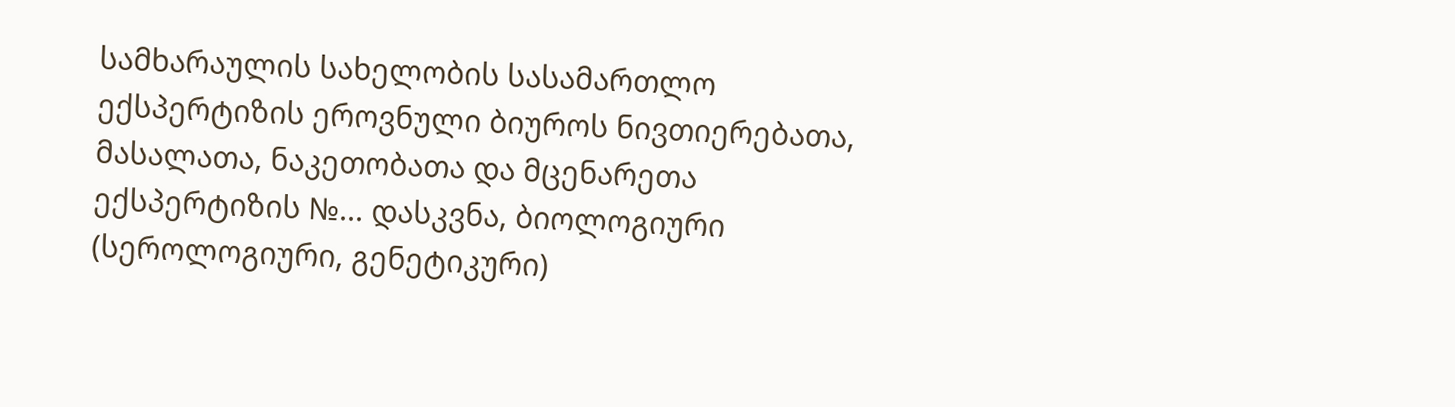სამხარაულის სახელობის სასამართლო ექსპერტიზის ეროვნული ბიუროს ნივთიერებათა, მასალათა, ნაკეთობათა და მცენარეთა ექსპერტიზის №... დასკვნა, ბიოლოგიური (სეროლოგიური, გენეტიკური)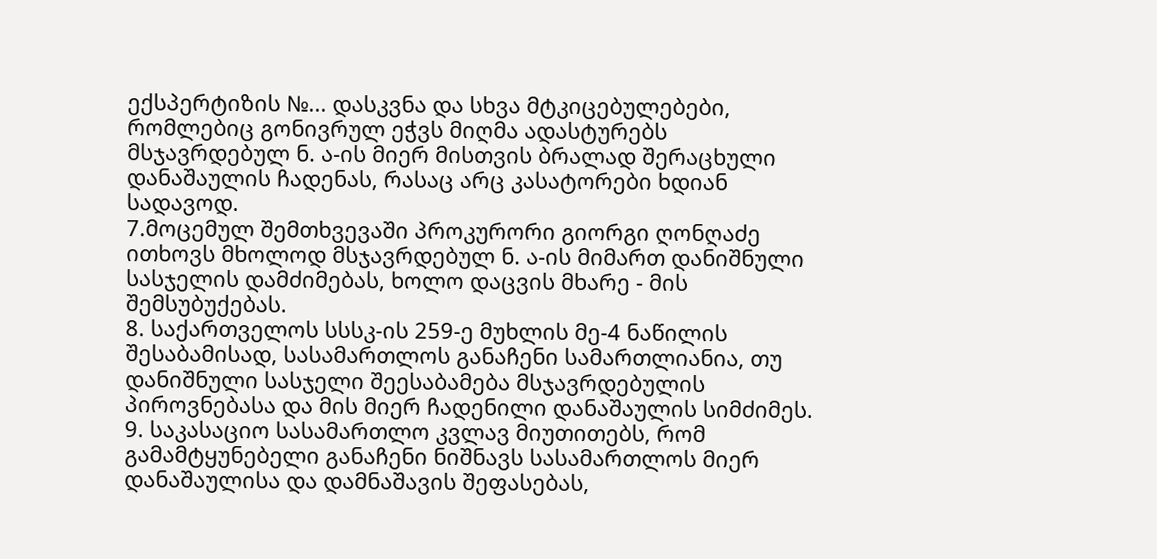ექსპერტიზის №... დასკვნა და სხვა მტკიცებულებები, რომლებიც გონივრულ ეჭვს მიღმა ადასტურებს მსჯავრდებულ ნ. ა-ის მიერ მისთვის ბრალად შერაცხული დანაშაულის ჩადენას, რასაც არც კასატორები ხდიან სადავოდ.
7.მოცემულ შემთხვევაში პროკურორი გიორგი ღონღაძე ითხოვს მხოლოდ მსჯავრდებულ ნ. ა-ის მიმართ დანიშნული სასჯელის დამძიმებას, ხოლო დაცვის მხარე - მის შემსუბუქებას.
8. საქართველოს სსსკ-ის 259-ე მუხლის მე-4 ნაწილის შესაბამისად, სასამართლოს განაჩენი სამართლიანია, თუ დანიშნული სასჯელი შეესაბამება მსჯავრდებულის პიროვნებასა და მის მიერ ჩადენილი დანაშაულის სიმძიმეს.
9. საკასაციო სასამართლო კვლავ მიუთითებს, რომ გამამტყუნებელი განაჩენი ნიშნავს სასამართლოს მიერ დანაშაულისა და დამნაშავის შეფასებას,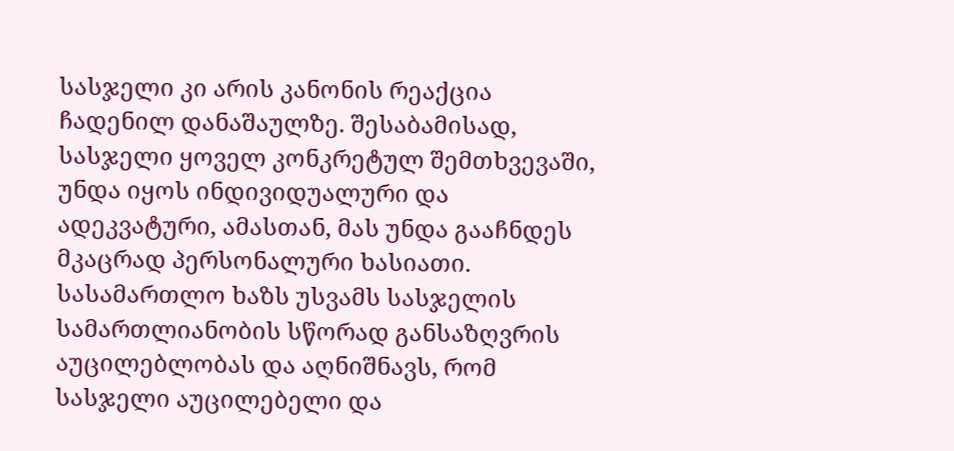სასჯელი კი არის კანონის რეაქცია ჩადენილ დანაშაულზე. შესაბამისად, სასჯელი ყოველ კონკრეტულ შემთხვევაში, უნდა იყოს ინდივიდუალური და ადეკვატური, ამასთან, მას უნდა გააჩნდეს მკაცრად პერსონალური ხასიათი. სასამართლო ხაზს უსვამს სასჯელის სამართლიანობის სწორად განსაზღვრის აუცილებლობას და აღნიშნავს, რომ სასჯელი აუცილებელი და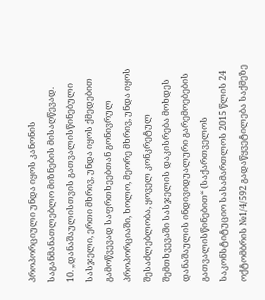პროპორციული უნდა იყოს კანონის საგანმანათლებლო მიზნების მისაღწევად.
10. „დანაშაულისთვის გათვალისწინებული სასჯელი, ერთი მხრივ, უნდა იყოს ქმედებით გამოწვევად საფრთხეებთან გონივრულ პროპორციაში, ხოლო, მეორე მხრივ, უნდა იყოს შესაძლებლობა, ყოველ კონკრეტულ შემთხვევაში სასჯელის დაკისრება მოხდეს დანაშაულის ინდივიდუალური გარემოებების გათვალისწინებით“ (საქართველოს საკონსტიტუციო სასამართლოს 2015 წლის 24 ოქტომბრის №1/4/592 გადაწყვეტილება საქმეზე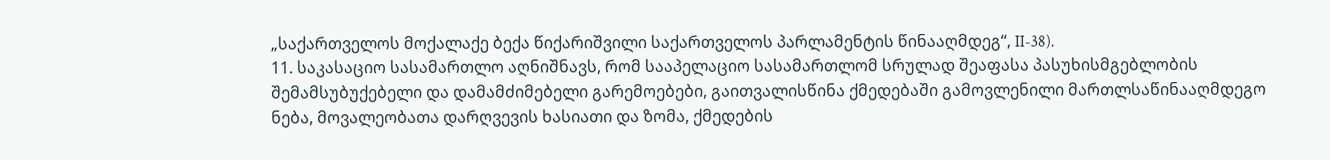„საქართველოს მოქალაქე ბექა წიქარიშვილი საქართველოს პარლამენტის წინააღმდეგ“, II-38).
11. საკასაციო სასამართლო აღნიშნავს, რომ სააპელაციო სასამართლომ სრულად შეაფასა პასუხისმგებლობის შემამსუბუქებელი და დამამძიმებელი გარემოებები, გაითვალისწინა ქმედებაში გამოვლენილი მართლსაწინააღმდეგო ნება, მოვალეობათა დარღვევის ხასიათი და ზომა, ქმედების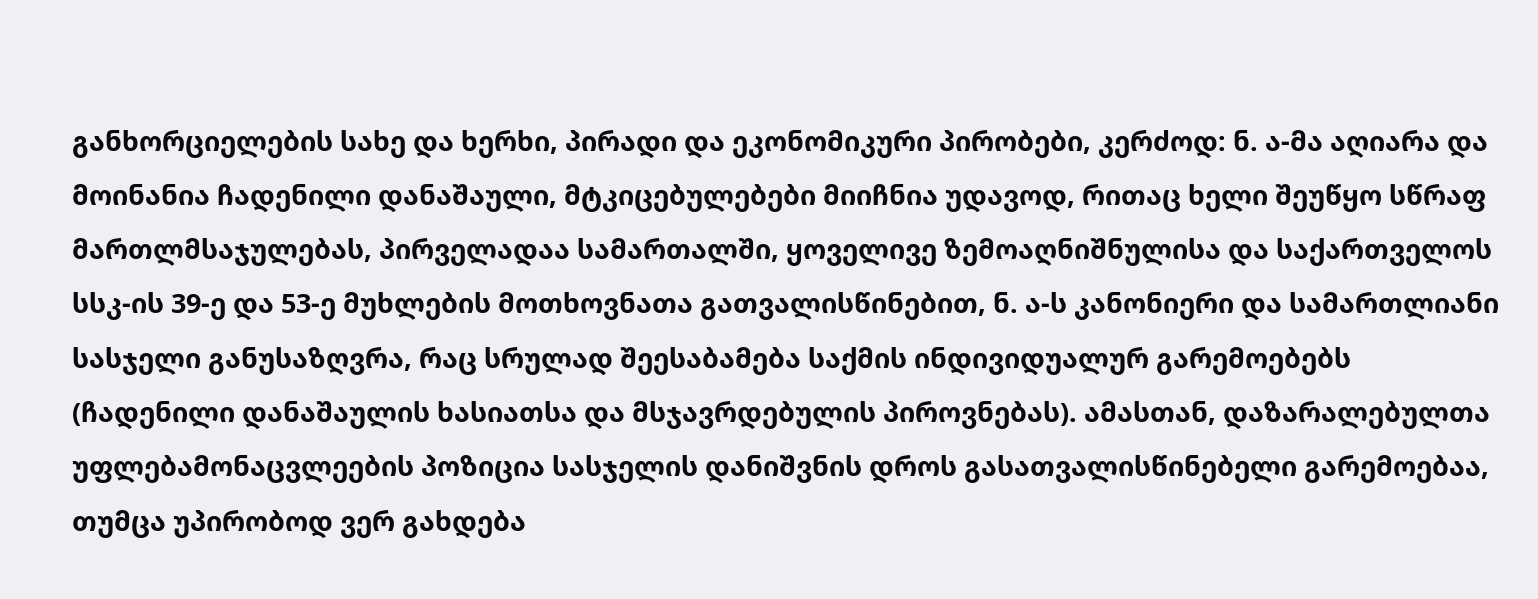განხორციელების სახე და ხერხი, პირადი და ეკონომიკური პირობები, კერძოდ: ნ. ა-მა აღიარა და მოინანია ჩადენილი დანაშაული, მტკიცებულებები მიიჩნია უდავოდ, რითაც ხელი შეუწყო სწრაფ მართლმსაჯულებას, პირველადაა სამართალში, ყოველივე ზემოაღნიშნულისა და საქართველოს სსკ-ის 39-ე და 53-ე მუხლების მოთხოვნათა გათვალისწინებით, ნ. ა-ს კანონიერი და სამართლიანი სასჯელი განუსაზღვრა, რაც სრულად შეესაბამება საქმის ინდივიდუალურ გარემოებებს (ჩადენილი დანაშაულის ხასიათსა და მსჯავრდებულის პიროვნებას). ამასთან, დაზარალებულთა უფლებამონაცვლეების პოზიცია სასჯელის დანიშვნის დროს გასათვალისწინებელი გარემოებაა, თუმცა უპირობოდ ვერ გახდება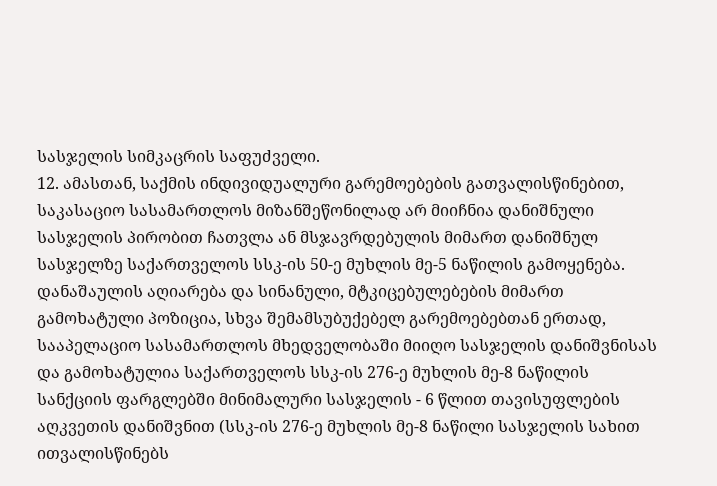სასჯელის სიმკაცრის საფუძველი.
12. ამასთან, საქმის ინდივიდუალური გარემოებების გათვალისწინებით, საკასაციო სასამართლოს მიზანშეწონილად არ მიიჩნია დანიშნული სასჯელის პირობით ჩათვლა ან მსჯავრდებულის მიმართ დანიშნულ სასჯელზე საქართველოს სსკ-ის 50-ე მუხლის მე-5 ნაწილის გამოყენება. დანაშაულის აღიარება და სინანული, მტკიცებულებების მიმართ გამოხატული პოზიცია, სხვა შემამსუბუქებელ გარემოებებთან ერთად, სააპელაციო სასამართლოს მხედველობაში მიიღო სასჯელის დანიშვნისას და გამოხატულია საქართველოს სსკ-ის 276-ე მუხლის მე-8 ნაწილის სანქციის ფარგლებში მინიმალური სასჯელის - 6 წლით თავისუფლების აღკვეთის დანიშვნით (სსკ-ის 276-ე მუხლის მე-8 ნაწილი სასჯელის სახით ითვალისწინებს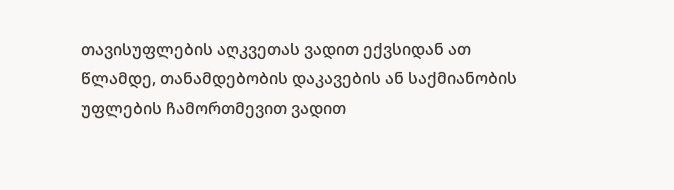თავისუფლების აღკვეთას ვადით ექვსიდან ათ წლამდე, თანამდებობის დაკავების ან საქმიანობის უფლების ჩამორთმევით ვადით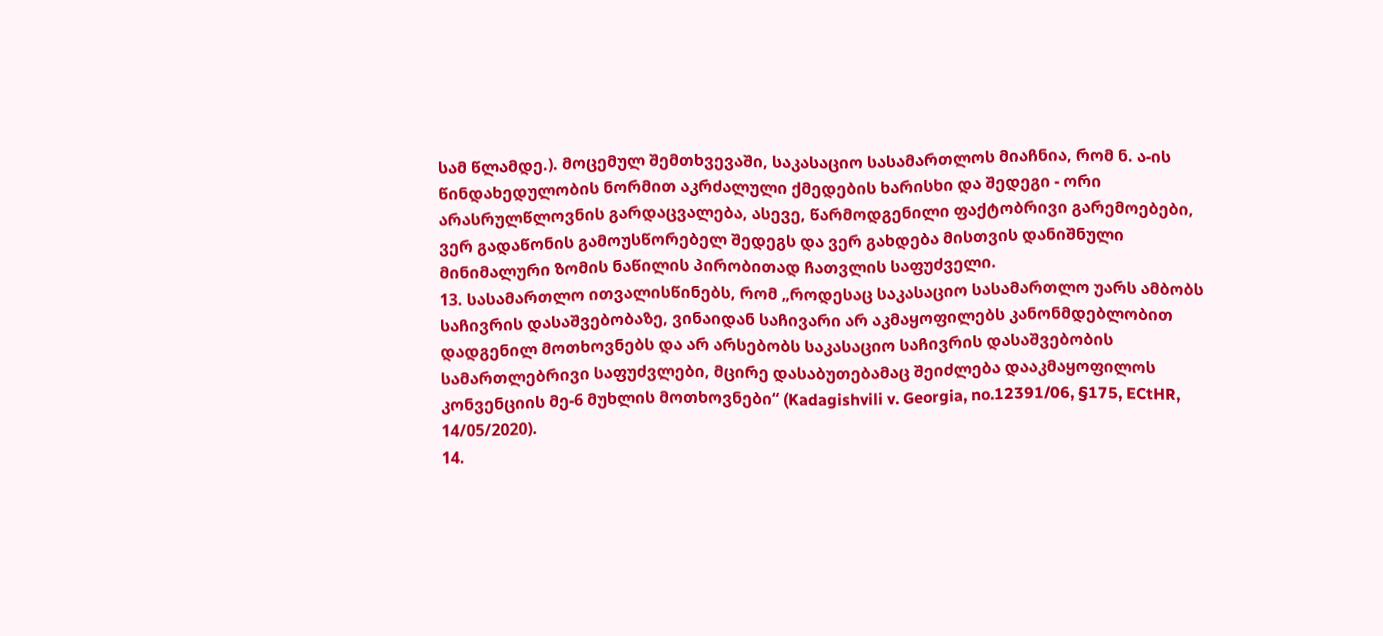სამ წლამდე.). მოცემულ შემთხვევაში, საკასაციო სასამართლოს მიაჩნია, რომ ნ. ა-ის წინდახედულობის ნორმით აკრძალული ქმედების ხარისხი და შედეგი - ორი არასრულწლოვნის გარდაცვალება, ასევე, წარმოდგენილი ფაქტობრივი გარემოებები, ვერ გადაწონის გამოუსწორებელ შედეგს და ვერ გახდება მისთვის დანიშნული მინიმალური ზომის ნაწილის პირობითად ჩათვლის საფუძველი.
13. სასამართლო ითვალისწინებს, რომ „როდესაც საკასაციო სასამართლო უარს ამბობს საჩივრის დასაშვებობაზე, ვინაიდან საჩივარი არ აკმაყოფილებს კანონმდებლობით დადგენილ მოთხოვნებს და არ არსებობს საკასაციო საჩივრის დასაშვებობის სამართლებრივი საფუძვლები, მცირე დასაბუთებამაც შეიძლება დააკმაყოფილოს კონვენციის მე-6 მუხლის მოთხოვნები“ (Kadagishvili v. Georgia, no.12391/06, §175, ECtHR, 14/05/2020).
14.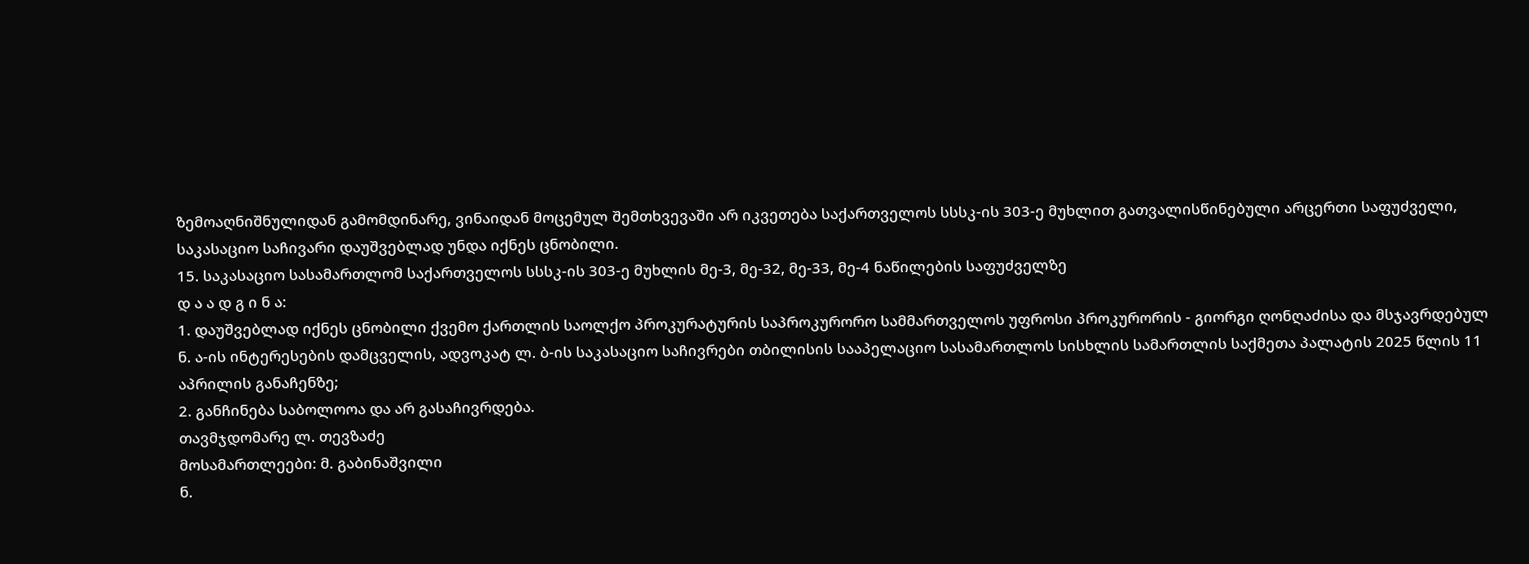ზემოაღნიშნულიდან გამომდინარე, ვინაიდან მოცემულ შემთხვევაში არ იკვეთება საქართველოს სსსკ-ის 303-ე მუხლით გათვალისწინებული არცერთი საფუძველი, საკასაციო საჩივარი დაუშვებლად უნდა იქნეს ცნობილი.
15. საკასაციო სასამართლომ საქართველოს სსსკ-ის 303-ე მუხლის მე-3, მე-32, მე-33, მე-4 ნაწილების საფუძველზე
დ ა ა დ გ ი ნ ა:
1. დაუშვებლად იქნეს ცნობილი ქვემო ქართლის საოლქო პროკურატურის საპროკურორო სამმართველოს უფროსი პროკურორის - გიორგი ღონღაძისა და მსჯავრდებულ ნ. ა-ის ინტერესების დამცველის, ადვოკატ ლ. ბ-ის საკასაციო საჩივრები თბილისის სააპელაციო სასამართლოს სისხლის სამართლის საქმეთა პალატის 2025 წლის 11 აპრილის განაჩენზე;
2. განჩინება საბოლოოა და არ გასაჩივრდება.
თავმჯდომარე ლ. თევზაძე
მოსამართლეები: მ. გაბინაშვილი
ნ.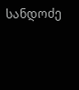სანდოძე